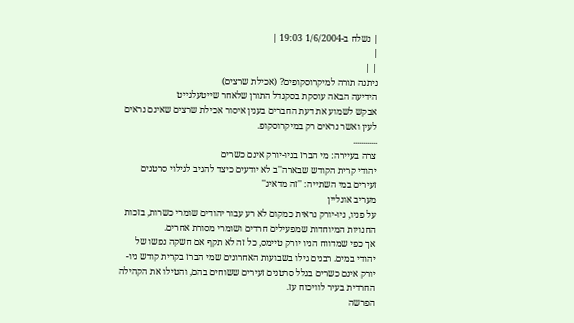| נשלח ב-1/6/2004 19:03 |
|
| |
ניתנה תורה למיקרוסקופים? (אכילת שרצים)
הידיעה הבאה עוסקת בסקנדל התורן שלאחר שייטעלגייט
אבקש לשמוע את דעת החברים בענין איסור אכילת שרצים שאינם נראים לעין ואשר נראים רק במיקרוסקופ.
............
צרה בעיירה: מי הברז בניו-יורק אינם כשרים
יהודי קרית הקודש שבארה''ב לא יודעים כיצד להגיב לגילוי סרטנים זעירים במי השתייה: ''זה מדאיג''
מעריב אונליין
על פניו, ניו-יורק נראית כמקום לא רע עבור יהודים שומרי כשרות, בזכות החנויות המיוחדות שמפעילים חרדים ושומרי מסורת אחרים.
אך כפי שמדווח הניו יורק טיימס, כל זה לא תקף אם חשקה נפשו של יהודי במים. רבנים גילו בשבועות האחרונים שמי הברז בקרית קודש ניו-יורק אינם כשרים בגלל סרטנים זעירים ששוחים בהם, והטילו את הקהילה החרדית בעיר לוויכוח עז.
הפרשה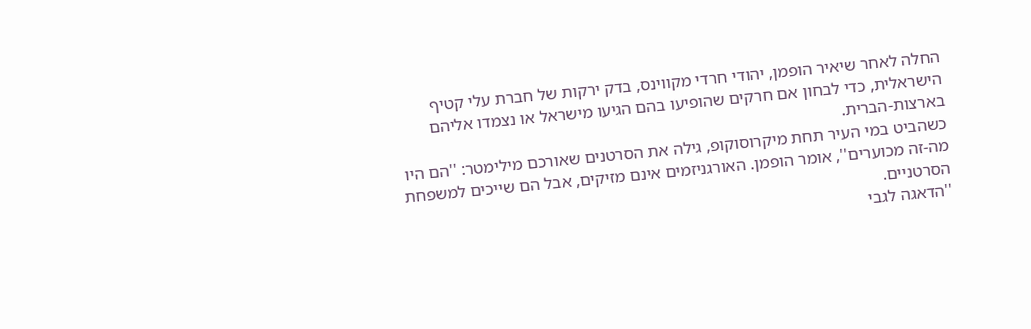החלה לאחר שיאיר הופמן, יהודי חרדי מקווינס, בדק ירקות של חברת עלי קטיף הישראלית, כדי לבחון אם חרקים שהופיעו בהם הגיעו מישראל או נצמדו אליהם בארצות-הברית.
כשהביט במי העיר תחת מיקרוסוקופ, גילה את הסרטנים שאורכם מילימטר: ''הם היו מה-זה מכוערים'', אומר הופמן. האורגניזמים אינם מזיקים, אבל הם שייכים למשפחת הסרטניים.
''הדאגה לגבי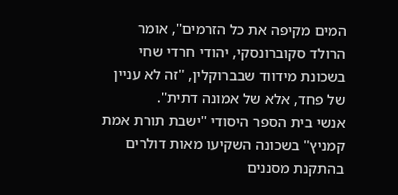המים מקיפה את כל הזרמים'', אומר הרולד סקוברונסקי, יהודי חרדי שחי בשכונת מידווד שבברוקלין, ''זה לא עניין של פחד, אלא של אמונה דתית''.
אנשי בית הספר היסודי ''ישבת תורת אמת קמניץ'' בשכונה השקיעו מאות דולרים בהתקנת מסננים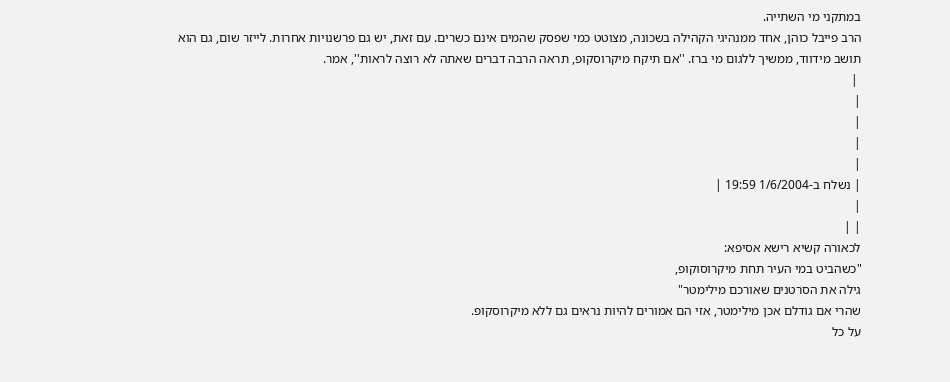במתקני מי השתייה.
הרב פייבל כוהן, אחד ממנהיגי הקהילה בשכונה, מצוטט כמי שפסק שהמים אינם כשרים. עם זאת, יש גם פרשנויות אחרות. לייזר שום, גם הוא תושב מידווד, ממשיך ללגום מי ברז. ''אם תיקח מיקרוסקופ, תראה הרבה דברים שאתה לא רוצה לראות'', אמר.
 |
|
|
|
|
| נשלח ב-1/6/2004 19:59 |
|
| |
לכאורה קשיא רישא אסיפא:
"כשהביט במי העיר תחת מיקרוסוקופ,
גילה את הסרטנים שאורכם מילימטר"
שהרי אם גודלם אכן מילימטר, אזי הם אמורים להיות נראים גם ללא מיקרוסקופ.
על כל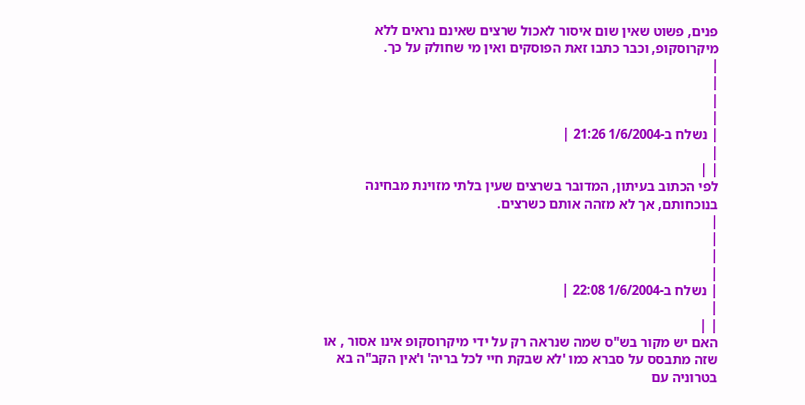פנים, פשוט שאין שום איסור לאכול שרצים שאינם נראים ללא מיקרוסקופ, וכבר כתבו זאת הפוסקים ואין מי שחולק על כך.
|
|
|
|
| נשלח ב-1/6/2004 21:26 |
|
| |
לפי הכתוב בעיתון, המדובר בשרצים שעין בלתי מזוינת מבחינה בנוכחותם, אך לא מזהה אותם כשרצים.
|
|
|
|
| נשלח ב-1/6/2004 22:08 |
|
| |
האם יש מקור בש"ס שמה שנראה רק על ידי מיקרוסקופ אינו אסור , או שזה מתבסס על סברא כמו 'לא שבקת חיי לכל בריה' ו'אין הקב"ה בא בטרוניה עם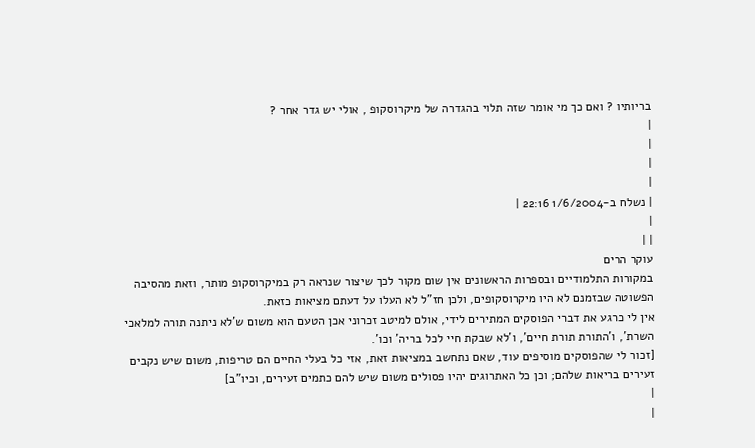בריותיו ? ואם כך מי אומר שזה תלוי בהגדרה של מיקרוסקופ , אולי יש גדר אחר ?
|
|
|
|
| נשלח ב-1/6/2004 22:16 |
|
| |
עוקר הרים
במקורות התלמודיים ובספרות הראשונים אין שום מקור לכך שיצור שנראה רק במיקרוסקופ מותר, וזאת מהסיבה הפשוטה שבזמנם לא היו מיקרוסקופים, ולכן חז"ל לא העלו על דעתם מציאות כזאת.
אין לי כרגע את דברי הפוסקים המתירים לידי, אולם למיטב זכרוני אכן הטעם הוא משום ש'לא ניתנה תורה למלאכי השרת', ו'התורת תורת חיים', ו'לא שבקת חיי לכל בריה' וכו'.
[זכור לי שהפוסקים מוסיפים עוד, שאם נתחשב במציאות זאת, אזי כל בעלי החיים הם טריפות, משום שיש נקבים זעירים בריאות שלהם; וכן כל האתרוגים יהיו פסולים משום שיש להם כתמים זעירים, וכיו"ב]
|
|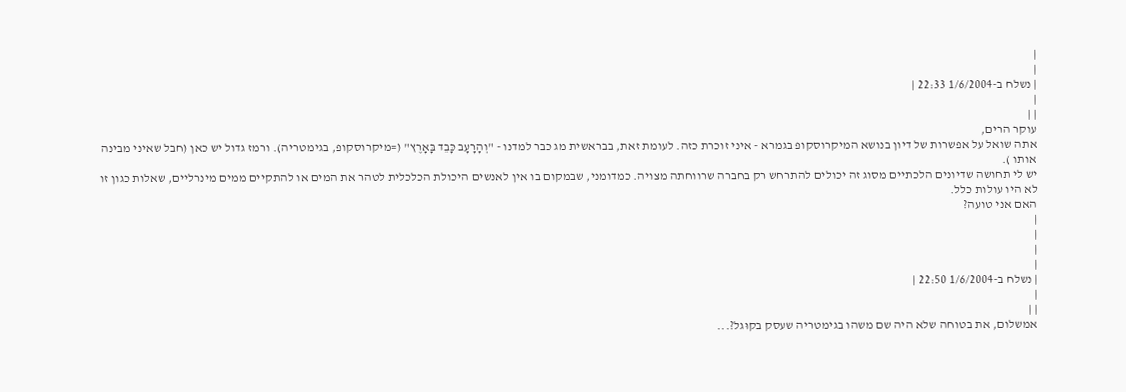|
|
| נשלח ב-1/6/2004 22:33 |
|
| |
עוקר הרים,
אתה שואל על אפשרות של דיון בנושא המיקרוסקופ בגמרא - איני זוכרת כזה. לעומת זאת, בבראשית מג כבר למדנו - "וְהָרָעָב כָּבֵד בָּאָרֶץ" (=מיקרוסקופ, בגימטריה). ורמז גדול יש כאן (חבל שאיני מבינה אותו ).
יש לי תחושה שדיונים הלכתיים מסוג זה יכולים להתרחש רק בחברה שרווחתה מצויה. כמדומני, שבמקום בו אין לאנשים היכולת הכלכלית לטהר את המים או להתקיים ממים מינרליים, שאלות כגון זו לא היו עולות כלל.
האם אני טועה?
|
|
|
|
| נשלח ב-1/6/2004 22:50 |
|
| |
אמשלום, את בטוחה שלא היה שם משהו בגימטריה שעסק בקוּגל?...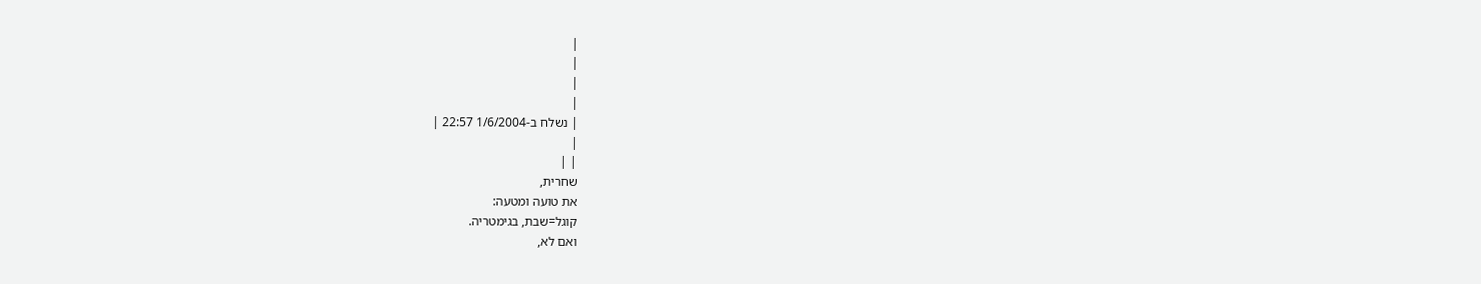|
|
|
|
| נשלח ב-1/6/2004 22:57 |
|
| |
שחרית,
את טועה ומטעה:
קוגל=שבת, בגימטריה.
ואם לא,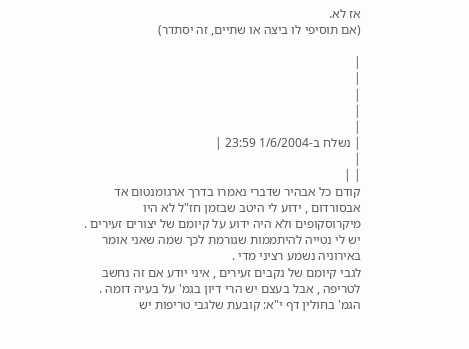אז לא.
(אם תוסיפי לו ביצה או שתיים, זה יסתדר)

|
|
|
|
|
| נשלח ב-1/6/2004 23:59 |
|
| |
קודם כל אבהיר שדברי נאמרו בדרך ארגומנטום אד אבסורדום , ידוע לי היטב שבזמן חז"ל לא היו מיקרוסקופים ולא היה ידוע על קיומם של יצורים זעירים . יש לי נטייה להיתממות שגורמת לכך שמה שאני אומר באירוניה נשמע רציני מדי .
לגבי קיומם של נקבים זעירים , איני יודע אם זה נחשב לטריפה , אבל בעצם יש הרי דיון בגמ' על בעיה דומה . הגמ' בחולין דף י"א: קובעת שלגבי טריפות יש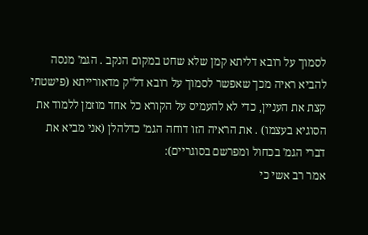לסמוך על רובא דליתא קמן שלא שחט במקום הנקב . הגמ' מנסה להביא ראיה מכך שאפשר לסמוך על רובא דל"ק מדאורייתא (פישטתי קצת את העניין, כדי לא להעמיס על הקורא כל אחד מוזמן ללמוד את הסוגיא בעצמו) . את הראיה הזו דוחה הגמ' כדלהלן (אני מביא את דברי הגמ' בכחול ומפרשם בסוגריים):
אמר רב אשי כי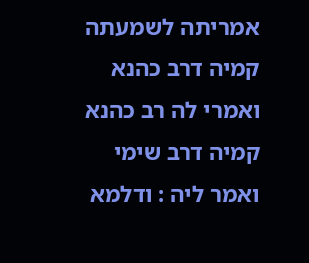אמריתה לשמעתה קמיה דרב כהנא ואמרי לה רב כהנא קמיה דרב שימי ואמר ליה : ודלמא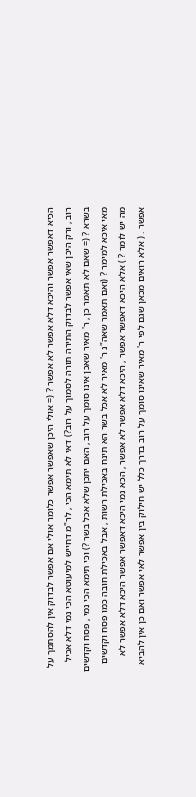הכיא דאפשר אפשר והיכא דלא אפשר לא אפשר ? (= אולי היכן שאפשר אפשר כלומר אולי אם אפשר לבדוק אין להסתמך על רוב , ורק היכן שאי אפשר לבדוק התירה תורה לסמוך על רוב?) דאי לא תימא הכי , לר"מ דחייש למיעוטא הכי נמי דלא אכיל בשרא ? (= שאם לא תאמר כן , ר' מאיר שאכן אינו סומך על רוב , האם יתכן שלא אכל בשר ?) וכי תימא הכי נמי , פסח וקדשים מאי איכא למימר ? (ואם תאמר שאה"נ ר' מאיר לא אכל בשר הא תינח באכילת רשות , אבל באכילת חובה כמו פסח וקדשים מה יש לומר ? ) אלא היכא דאפשר אפשר , היכא דלא אפשר לא אפשר , הכא נמי היכא דאפשר אפשר היכא דלא אפשר לא אפשר . ( אלא רואים מכאן שגם לפי ר' מאיר שאינו סומך על רוב בדרך כלל יש חילוק בין אפשר לאי אפשר ואם כן אין להביא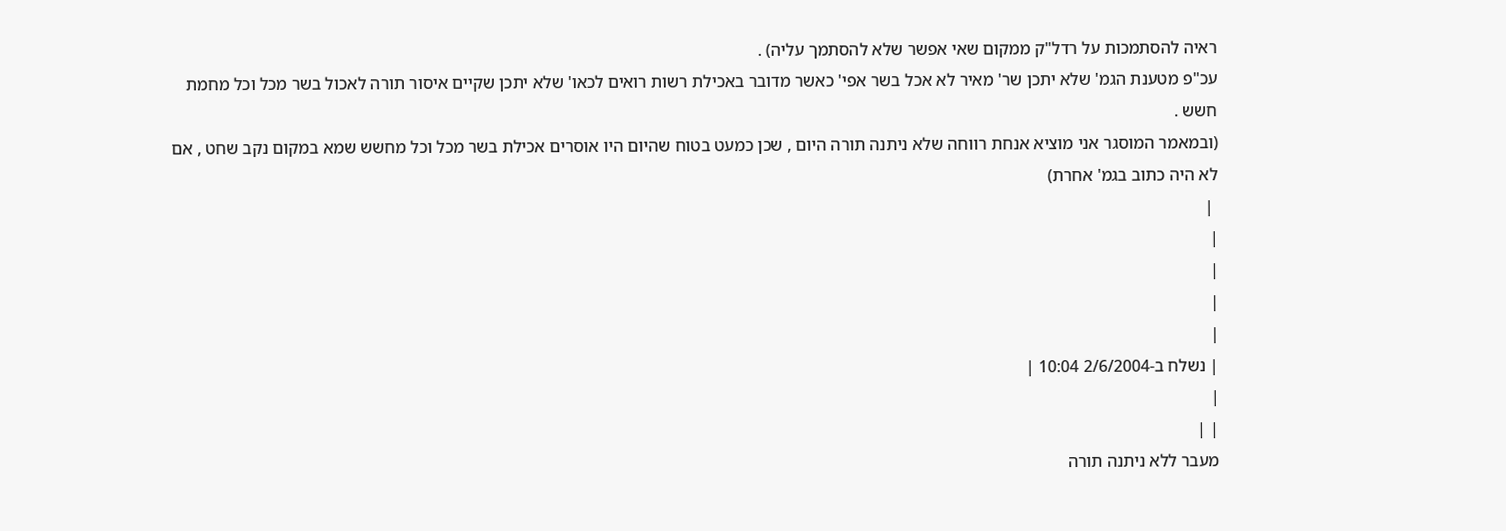ראיה להסתמכות על רדל"ק ממקום שאי אפשר שלא להסתמך עליה) .
עכ"פ מטענת הגמ' שלא יתכן שר' מאיר לא אכל בשר אפי' כאשר מדובר באכילת רשות רואים לכאו' שלא יתכן שקיים איסור תורה לאכול בשר מכל וכל מחמת חשש .
(ובמאמר המוסגר אני מוציא אנחת רווחה שלא ניתנה תורה היום , שכן כמעט בטוח שהיום היו אוסרים אכילת בשר מכל וכל מחשש שמא במקום נקב שחט , אם לא היה כתוב בגמ' אחרת)
 |
|
|
|
|
| נשלח ב-2/6/2004 10:04 |
|
| |
מעבר ללא ניתנה תורה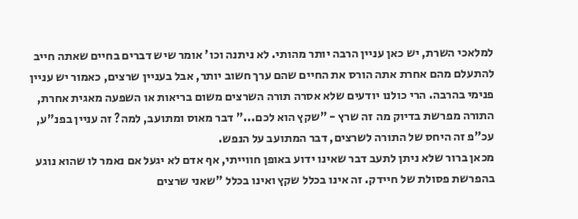למלאכי השרת, יש כאן עניין הרבה יותר מהותי. לא ניתנה וכו' אומר שיש דברים בחיים שאתה חייב להתעלם מהם אחרת אתה הורס את החיים שהם ערך חשוב יותר, אבל בעניין שרצים, כאמור יש עניין פנימי בהרבה. הרי כולנו יודעים שלא אסרה תורה השרצים משום בריאות או השפעה מאגית אחרת, התורה מפרשת בדיוק מה זה שרץ - "שקץ הוא לכם..." דבר מאוס ומתועב, למה? זה עניין בפנ"ע, עכ"פ זה היחס של התורה לשרצים, דבר המתועב על הנפש.
מכאן ברור שלא ניתן לתעב דבר שאינו ידוע באופן חווייתי, אף אדם לא יגעל אם נאמר לו שהוא נוגע בהפרשת פסולת של חיידק. זה אינו בכלל שקץ ואינו בכלל "שאני שרצים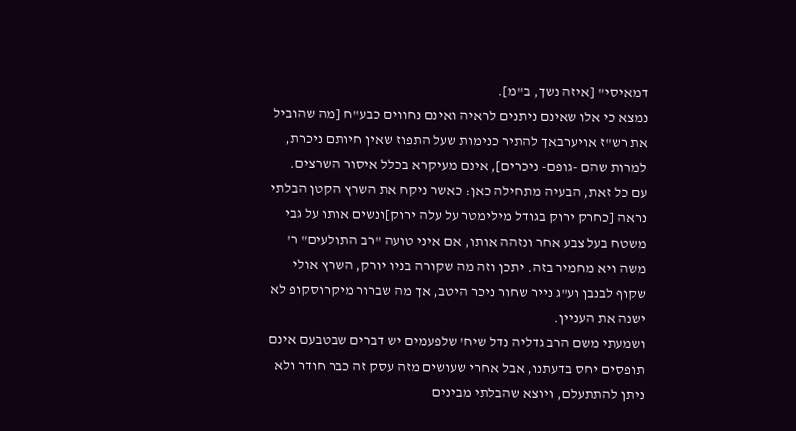דמאיסי" [איזה נשך, ב"מ].
נמצא כי אלו שאינם ניתנים לראיה ואינם נחווים כבע"ח [מה שהוביל את רש"ז אויערבאך להתיר כנימות שעל התפוז שאין חיותם ניכרת, למרות שהם -גופם- ניכרים], אינם מעיקרא בכלל איסור השרצים.
עם כל זאת, הבעיה מתחילה כאן: כאשר ניקח את השרץ הקטן הבלתי נראה [כחרק ירוק בגודל מילימטר על עלה ירוק]ונשים אותו על גבי משטח בעל צבע אחר ונזהה אותו, אם איני טועה "רב התולעים" ר' משה ויא מחמיר בזה. יתכן וזה מה שקורה בניו יורק, השרץ אולי שקוף לבנבן וע"ג נייר שחור ניכר היטב, אך מה שברור מיקרוסקופ לא ישנה את העניין.
ושמעתי משם הרב גדליה נדל שיח' שלפעמים יש דברים שבטבעם אינם תופסים יחס בדעתנו, אבל אחרי שעושים מזה עסק זה כבר חודר ולא ניתן להתתעלם, ויוצא שהבלתי מבינים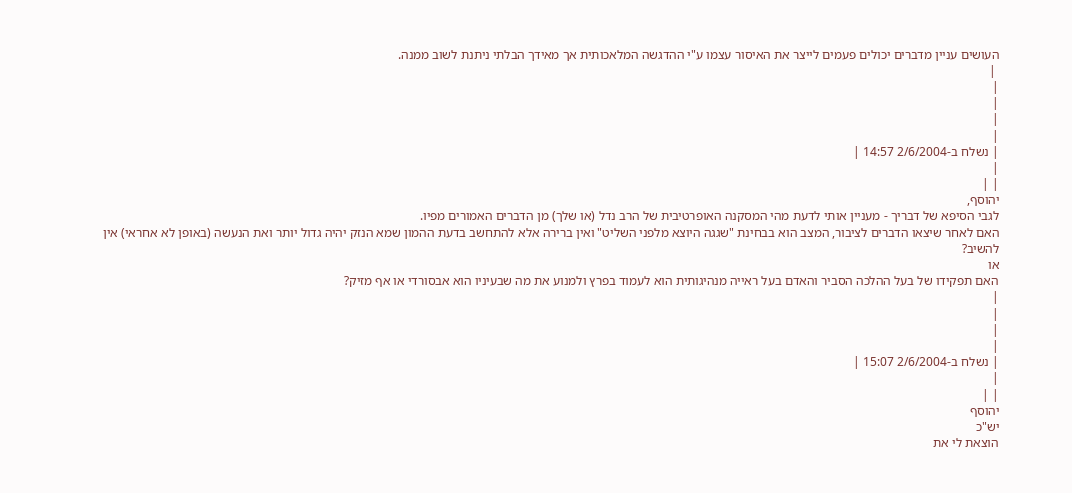העושים עניין מדברים יכולים פעמים לייצר את האיסור עצמו ע"י ההדגשה המלאכותית אך מאידך הבלתי ניתנת לשוב ממנה.
 |
|
|
|
|
| נשלח ב-2/6/2004 14:57 |
|
| |
יהוסף,
לגבי הסיפא של דבריך - מעניין אותי לדעת מהי המסקנה האופרטיבית של הרב נדל (או שלך) מן הדברים האמורים מפיו.
האם לאחר שיצאו הדברים לציבור, המצב הוא בבחינת "שגגה היוצא מלפני השליט" ואין ברירה אלא להתחשב בדעת ההמון שמא הנזק יהיה גדול יותר ואת הנעשה (באופן לא אחראי) אין להשיב?
או
האם תפקידו של בעל ההלכה הסביר והאדם בעל ראייה מנהיגותית הוא לעמוד בפרץ ולמנוע את מה שבעיניו הוא אבסורדי או אף מזיק?
|
|
|
|
| נשלח ב-2/6/2004 15:07 |
|
| |
יהוסף
יש"כ
הוצאת לי את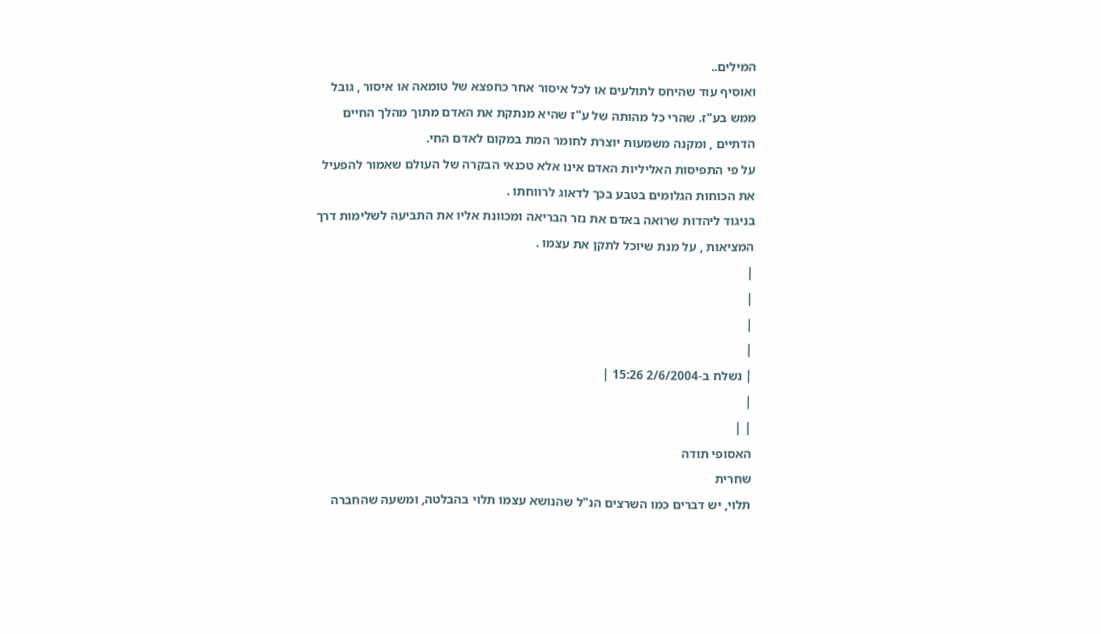המילים..
ואוסיף עוד שהיחס לתולעים או לכל איסור אחר כחפצא של טומאה או איסור , גובל ממש בע"ז. שהרי כל מהותה של ע"ז שהיא מנתקת את האדם מתוך מהלך החיים הדתיים , ומקנה משמעות יוצרת לחומר המת במקום לאדם החי.
על פי התפיסות האליליות האדם אינו אלא טכנאי הבקרה של העולם שאמור להפעיל את הכוחות הגלומים בטבע בכך לדאוג לרווחתו .
בניגוד ליהדות שרואה באדם את נזר הבריאה ומכוונת אליו את התביעה לשלימות דרך המציאות , על מנת שיוכל לתקן את עצמו .
|
|
|
|
| נשלח ב-2/6/2004 15:26 |
|
| |
האסופי תודה
שחרית
תלוי, יש דברים כמו השרצים הנ"ל שהנושא עצמו תלוי בהבלטה, ומשעה שהחברה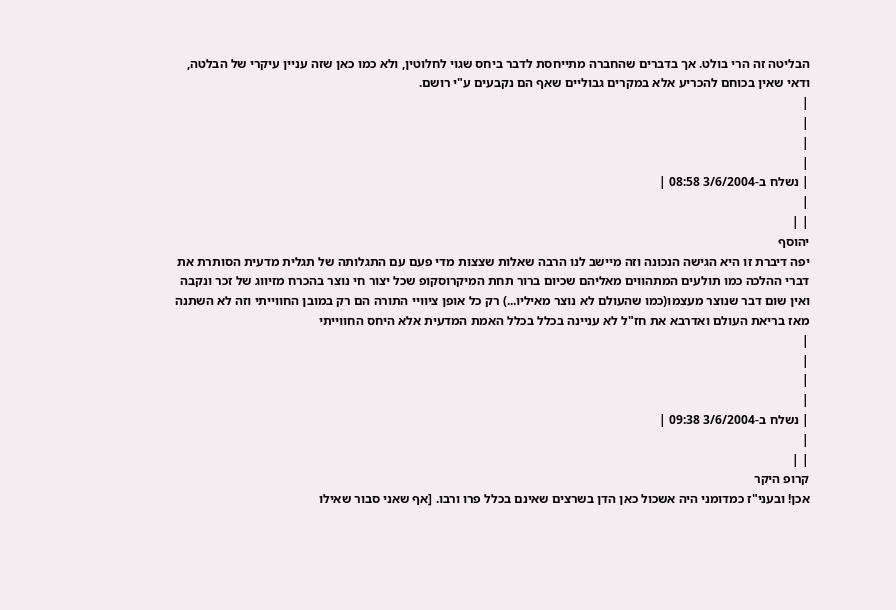הבליטה זה הרי בולט. אך בדברים שהחברה מתייחסת לדבר ביחס שגוי לחלוטין, ולא כמו כאן שזה עניין עיקרי של הבלטה, ודאי שאין בכוחם להכריע אלא במקרים גבוליים שאף הם נקבעים ע"י רושם.
|
|
|
|
| נשלח ב-3/6/2004 08:58 |
|
| |
יהוסף
יפה דיברת זו היא הגישה הנכונה וזה מיישב לנו הרבה שאלות שצצות מדי פעם עם התגלותה של תגלית מדעית הסותרת את דברי ההלכה כמו תולעים המתהווים מאליהם שכיום ברור תחת המיקרוסקופ שכל יצור חי נוצר בהכרח מזיווג של זכר ונקבה ואין שום דבר שנוצר מעצמו(כמו שהעולם לא נוצר מאיליו...) רק כל אופן ציוויי התורה הם רק במובן החווייתי וזה לא השתנה מאז בריאת העולם ואדרבא את חז"ל לא עניינה בכלל בכלל האמת המדעית אלא היחס החווייתי
|
|
|
|
| נשלח ב-3/6/2004 09:38 |
|
| |
קרופ היקר
אכן! ובעני"ז כמדומני היה אשכול כאן הדן בשרצים שאינם בכלל פרו ורבו. [אף שאני סבור שאילו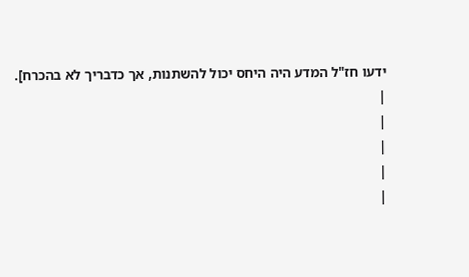ידעו חז"ל המדע היה היחס יכול להשתנות, אך כדבריך לא בהכרח].
|
|
|
|
|